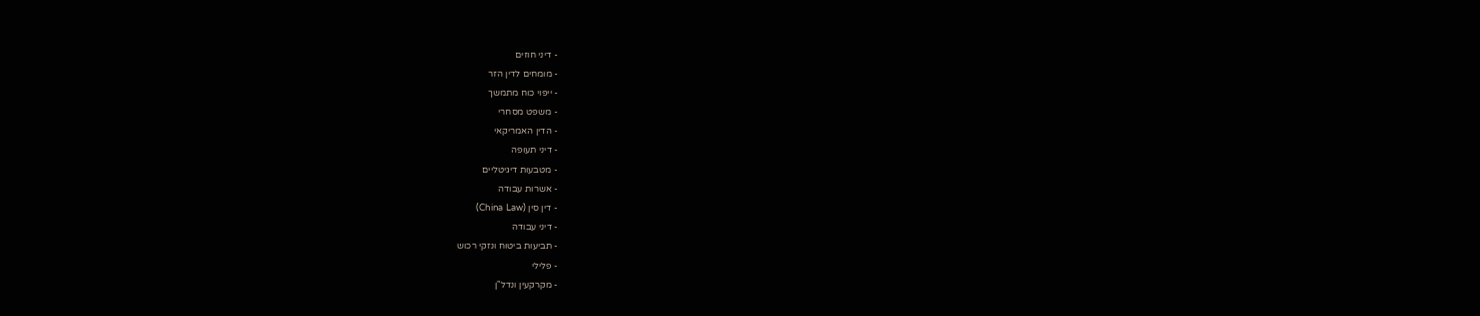- דיני חוזים
- מומחים לדין הזר
- ייפוי כוח מתמשך
- משפט מסחרי
- הדין האמריקאי
- דיני תעופה
- מטבעות דיגיטליים
- אשרות עבודה
- דין סין (China Law)
- דיני עבודה
- תביעות ביטוח ונזקי רכוש
- פלילי
- מקרקעין ונדל"ן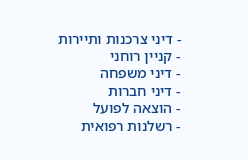- דיני צרכנות ותיירות
- קניין רוחני
- דיני משפחה
- דיני חברות
- הוצאה לפועל
- רשלנות רפואית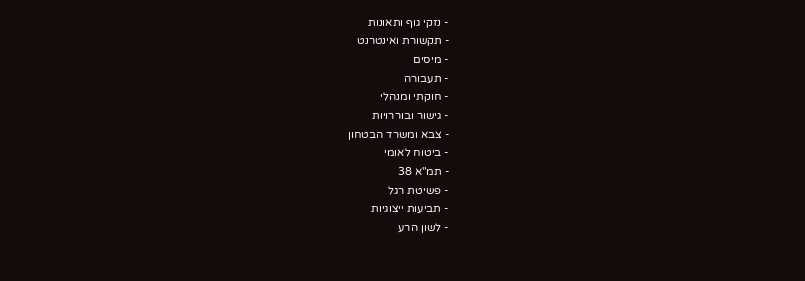- נזקי גוף ותאונות
- תקשורת ואינטרנט
- מיסים
- תעבורה
- חוקתי ומנהלי
- גישור ובוררויות
- צבא ומשרד הבטחון
- ביטוח לאומי
- תמ"א 38
- פשיטת רגל
- תביעות ייצוגיות
- לשון הרע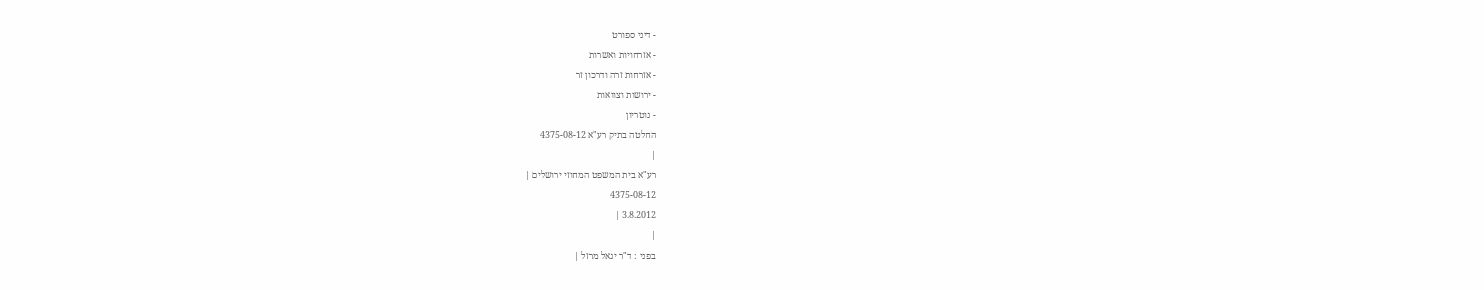- דיני ספורט
- אזרחויות ואשרות
- אזרחות זרה ודרכון זר
- ירושות וצוואות
- נוטריון
החלטה בתיק רע"א 4375-08-12
|
רע"א בית המשפט המחוזי ירושלים |
4375-08-12
3.8.2012 |
|
בפני : ד"ר יגאל מרזל |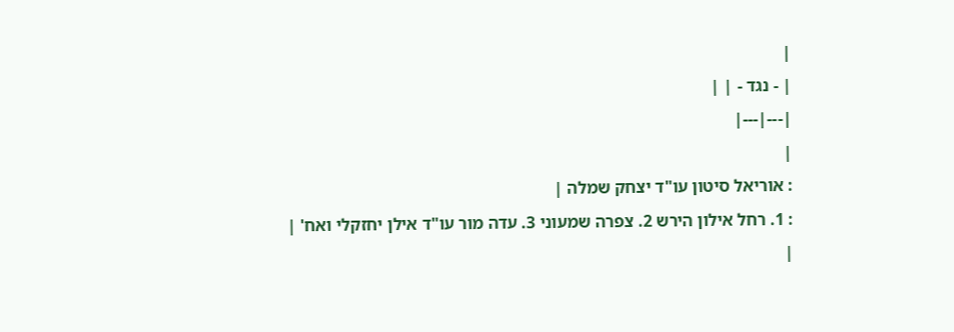|
| - נגד - | |
|---|---|
|
: אוריאל סיטון עו"ד יצחק שמלה |
: 1. רחל אילון הירש 2. צפרה שמעוני 3. עדה מור עו"ד אילן יחזקלי ואח' |
|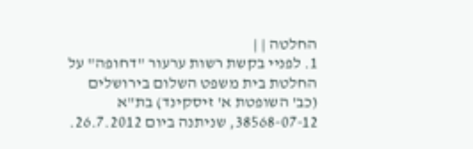החלטה | |
1. לפניי בקשת רשות ערעור "דחופה" על החלטת בית משפט השלום בירושלים (כב' השופטת א' זיסקינד) בת"א 38568-07-12, שניתנה ביום 26.7.2012.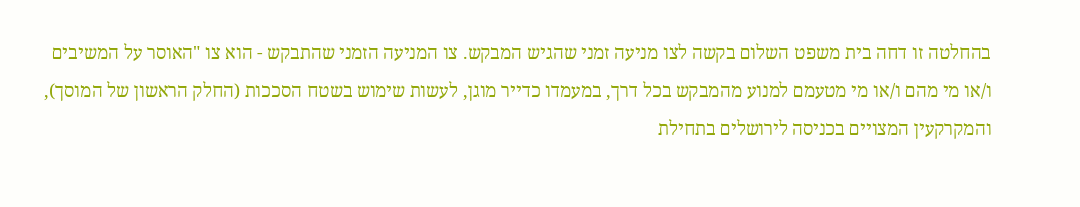בהחלטה זו דחה בית משפט השלום בקשה לצו מניעה זמני שהגיש המבקש. צו המניעה הזמני שהתבקש - הוא צו "האוסר על המשיבים ו/או מי מהם ו/או מי מטעמם למנוע מהמבקש בכל דרך, במעמדו כדייר מוגן, לעשות שימוש בשטח הסככות (החלק הראשון של המוסך), והמקרקעין המצויים בכניסה לירושלים בתחילת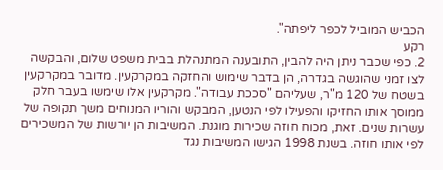הכביש המוביל לכפר ליפתה".
רקע
2. כפי שכבר ניתן היה להבין, התובענה המתנהלת בבית משפט שלום, והבקשה לצו זמני שהוגשה בגדרה, הן בדבר שימוש והחזקה במקרקעין. מדובר במקרקעין בשטח של 120 מ"ר, שעליהם "סככת עבודה". מקרקעין אלו שימשו בעבר חלק ממוסך אותו החזיקו והפעילו לפי הנטען, המבקש והוריו המנוחים משך תקופה של עשרות שנים. זאת, מכוח חוזה שכירות מוגנת. המשיבות הן יורשות של המשכירים לפי אותו חוזה. בשנת 1998 הגישו המשיבות נגד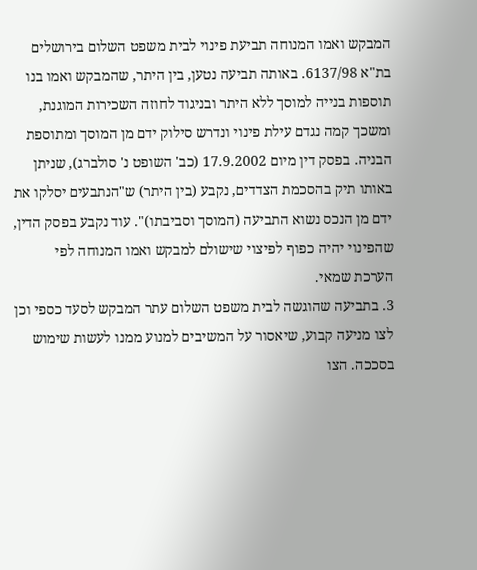המבקש ואמו המנוחה תביעת פינוי לבית משפט השלום בירושלים בת"א 6137/98. באותה תביעה נטען, בין היתר, שהמבקש ואמו בנו תוספות בנייה למוסך ללא היתר ובניגוד לחוזה השכירות המוגנת, ומשכך קמה נגדם עילת פינוי ונדרש סילוק ידם מן המוסך ומתוספת הבניה. בפסק דין מיום 17.9.2002 (כב' השופט נ' סולברג), שניתן באותו תיק בהסכמת הצדדים, נקבע (בין היתר) ש"הנתבעים יסלקו את ידם מן הנכס נשוא התביעה (המוסך וסביבתו)". עוד נקבע בפסק הדין, שהפינוי יהיה כפוף לפיצוי שישולם למבקש ואמו המנוחה לפי הערכת שמאי.
3. בתביעה שהוגשה לבית משפט השלום עתר המבקש לסעד כספי וכן לצו מניעה קבוע, שיאסור על המשיבים למנוע ממנו לעשות שימוש בסככה. הצו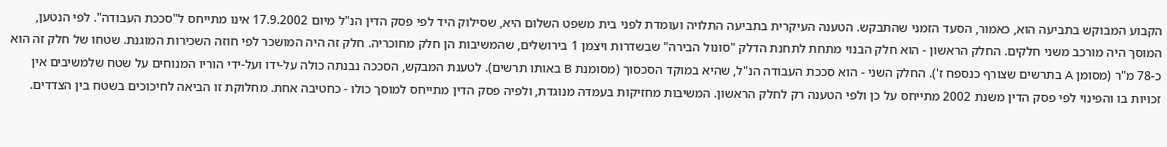הקבוע המבוקש בתביעה הוא, כאמור, הסעד הזמני שהתבקש. הטענה העיקרית בתביעה התלויה ועומדת לפני בית משפט השלום היא, שסילוק היד לפי פסק הדין הנ"ל מיום 17.9.2002 אינו מתייחס ל"סככת העבודה". לפי הנטען, המוסך היה מורכב משני חלקים. החלק הראשון - הוא חלק הבנוי מתחת לתחנת הדלק "סונול הבירה" שבשדרות ויצמן 1 בירושלים, שהמשיבות הן חלק מחוכריה. חלק זה היה המושכר לפי חוזה השכירות המוגנת. שטחו של חלק זה הוא כ-78 מ"ר (מסומן A בתרשים שצורף כנספח ז'). החלק השני - הוא סככת העבודה הנ"ל, שהיא במוקד הסכסוך (מסומנת B באותו תרשים). לטענת המבקש, הסככה נבנתה כולה על-ידו ועל-ידי הוריו המנוחים על שטח שלמשיבים אין זכויות בו והפינוי לפי פסק הדין משנת 2002 מתייחס על כן ולפי הטענה רק לחלק הראשון. המשיבות מחזיקות בעמדה מנוגדת, ולפיה פסק הדין מתייחס למוסך כולו - כחטיבה אחת. מחלוקת זו הביאה לחיכוכים בשטח בין הצדדים.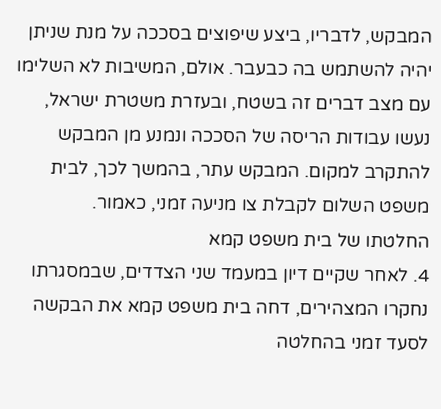המבקש, לדבריו, ביצע שיפוצים בסככה על מנת שניתן יהיה להשתמש בה כבעבר. אולם, המשיבות לא השלימו עם מצב דברים זה בשטח, ובעזרת משטרת ישראל, נעשו עבודות הריסה של הסככה ונמנע מן המבקש להתקרב למקום. המבקש עתר, בהמשך לכך, לבית משפט השלום לקבלת צו מניעה זמני, כאמור.
החלטתו של בית משפט קמא
4. לאחר שקיים דיון במעמד שני הצדדים, שבמסגרתו נחקרו המצהירים, דחה בית משפט קמא את הבקשה לסעד זמני בהחלטה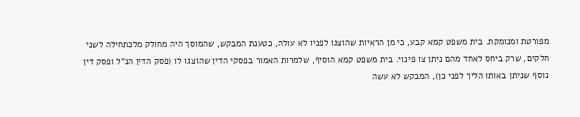מפורטת ומנומקת. בית משפט קמא קבע, כי מן הראיות שהוצגו לפניו לא עולה, כטענת המבקש, שהמוסך היה מחולק מלכתחילה לשני חלקים, שרק ביחס לאחד מהם ניתן צו פינוי. בית משפט קמא הוסיף, שלמרות האמור בפסקי הדין שהוצגו לו (פסק הדין הנ"ל ופסק דין נוסף שניתן באותו הליך לפני כן), המבקש לא עשה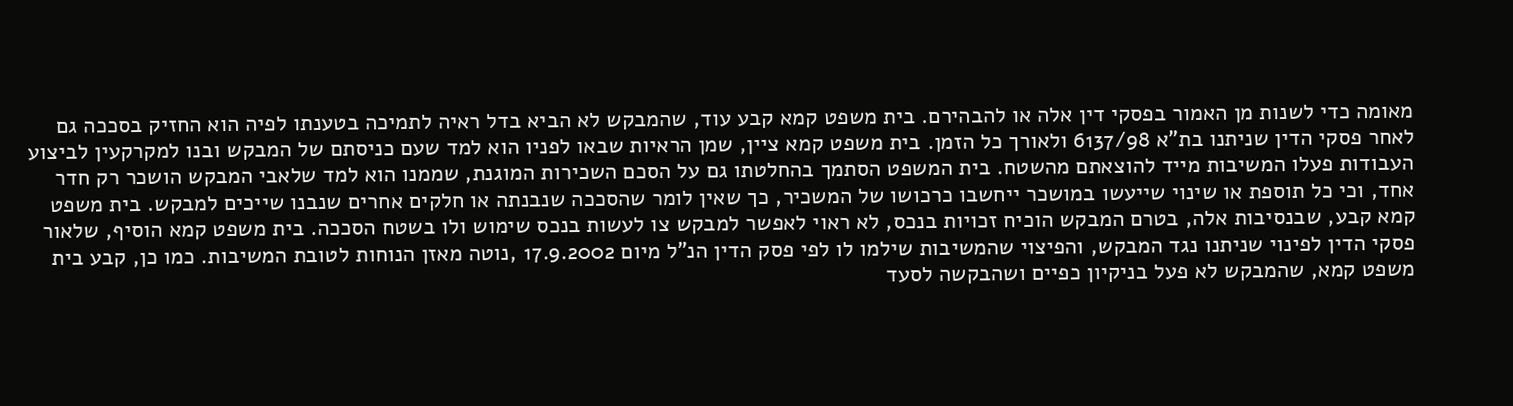מאומה כדי לשנות מן האמור בפסקי דין אלה או להבהירם. בית משפט קמא קבע עוד, שהמבקש לא הביא בדל ראיה לתמיכה בטענתו לפיה הוא החזיק בסככה גם לאחר פסקי הדין שניתנו בת"א 6137/98 ולאורך כל הזמן. בית משפט קמא ציין, שמן הראיות שבאו לפניו הוא למד שעם כניסתם של המבקש ובנו למקרקעין לביצוע העבודות פעלו המשיבות מייד להוצאתם מהשטח. בית המשפט הסתמך בהחלטתו גם על הסכם השכירות המוגנת, שממנו הוא למד שלאבי המבקש הושכר רק חדר אחד, וכי כל תוספת או שינוי שייעשו במושכר ייחשבו כרכושו של המשכיר, כך שאין לומר שהסככה שנבנתה או חלקים אחרים שנבנו שייכים למבקש. בית משפט קמא קבע, שבנסיבות אלה, בטרם המבקש הוכיח זכויות בנכס, לא ראוי לאפשר למבקש צו לעשות בנכס שימוש ולו בשטח הסככה. בית משפט קמא הוסיף, שלאור פסקי הדין לפינוי שניתנו נגד המבקש, והפיצוי שהמשיבות שילמו לו לפי פסק הדין הנ"ל מיום 17.9.2002 ,נוטה מאזן הנוחות לטובת המשיבות. כמו כן, קבע בית משפט קמא, שהמבקש לא פעל בניקיון כפיים ושהבקשה לסעד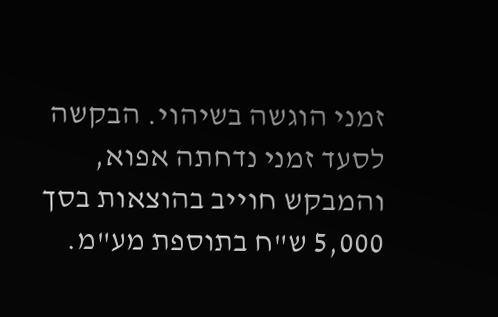זמני הוגשה בשיהוי. הבקשה לסעד זמני נדחתה אפוא, והמבקש חוייב בהוצאות בסך 5,000 ש"ח בתוספת מע"מ.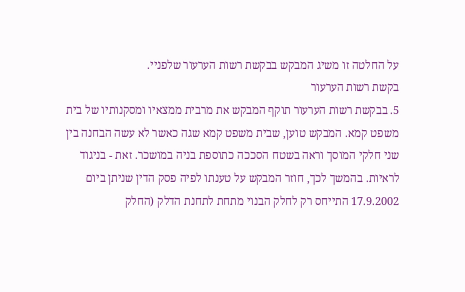על החלטה זו משיג המבקש בבקשת רשות הערעור שלפניי.
בקשת רשות הערעור
5. בבקשת רשות הערעור תוקף המבקש את מרבית ממצאיו ומסקנותיו של בית משפט קמא. המבקש טוען, שבית משפט קמא שגה כאשר לא עשה הבחנה בין שני חלקי המוסך וראה בשטח הסככה כתוספת בניה במושכר. זאת - בניגוד לראיות. בהמשך לכך, חוזר המבקש על טענתו לפיה פסק הדין שניתן ביום 17.9.2002 התייחס רק לחלק הבנוי מתחת לתחנת הדלק (החלק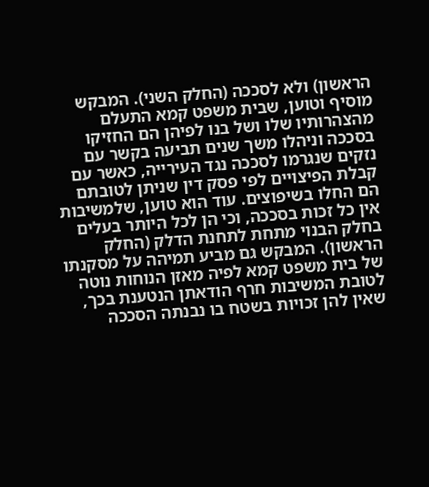הראשון) ולא לסככה (החלק השני). המבקש מוסיף וטוען, שבית משפט קמא התעלם מהצהרותיו שלו ושל בנו לפיהן הם החזיקו בסככה וניהלו משך שנים תביעה בקשר עם נזקים שנגרמו לסככה נגד העירייה, כאשר עם קבלת הפיצויים לפי פסק דין שניתן לטובתם הם החלו בשיפוצים. עוד הוא טוען, שלמשיבות אין כל זכות בסככה, וכי הן לכל היותר בעלים בחלק הבנוי מתחת לתחנת הדלק (החלק הראשון). המבקש גם מביע תמיהה על מסקנתו של בית משפט קמא לפיה מאזן הנוחות נוטה לטובת המשיבות חרף הודאתן הנטענת בכך, שאין להן זכויות בשטח בו נבנתה הסככה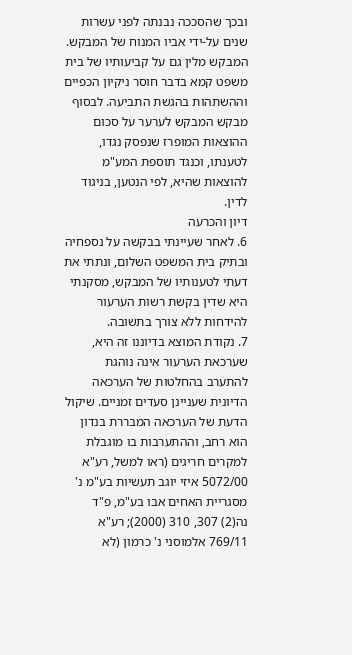ובכך שהסככה נבנתה לפני עשרות שנים על-ידי אביו המנוח של המבקש. המבקש מלין גם על קביעותיו של בית משפט קמא בדבר חוסר ניקיון הכפיים וההשתהות בהגשת התביעה. לבסוף מבקש המבקש לערער על סכום ההוצאות המופרז שנפסק נגדו, לטענתו, וכנגד תוספת המע"מ להוצאות שהיא, לפי הנטען, בניגוד לדין.
דיון והכרעה
6. לאחר שעיינתי בבקשה על נספחיה ובתיק בית המשפט השלום, ונתתי את דעתי לטענותיו של המבקש, מסקנתי היא שדין בקשת רשות הערעור להידחות ללא צורך בתשובה.
7. נקודת המוצא בדיוננו זה היא, שערכאת הערעור אינה נוהגת להתערב בהחלטות של הערכאה הדיונית שעניינן סעדים זמניים. שיקול הדעת של הערכאה המבררת בנדון הוא רחב, וההתערבות בו מוגבלת למקרים חריגים (ראו למשל, רע"א 5072/00 איזי יוגב תעשיות בע"מ נ' מסגריית האחים אבו בע"מ, פ"ד נה(2) 307, 310 (2000); רע"א 769/11 אלמוסני נ' כרמון (לא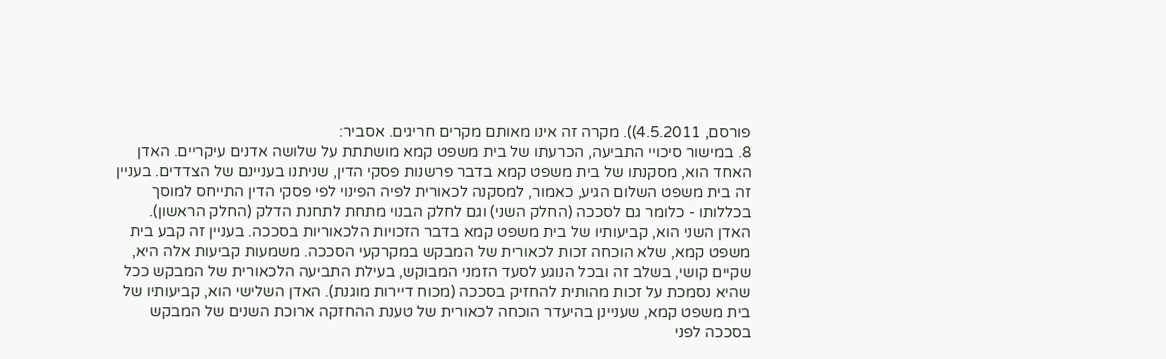פורסם, 4.5.2011)). מקרה זה אינו מאותם מקרים חריגים. אסביר:
8. במישור סיכויי התביעה, הכרעתו של בית משפט קמא מושתתת על שלושה אדנים עיקריים. האדן האחד הוא, מסקנתו של בית משפט קמא בדבר פרשנות פסקי הדין, שניתנו בעניינם של הצדדים. בעניין זה בית משפט השלום הגיע, כאמור, למסקנה לכאורית לפיה הפינוי לפי פסקי הדין התייחס למוסך בכללותו - כלומר גם לסככה (החלק השני) וגם לחלק הבנוי מתחת לתחנת הדלק (החלק הראשון). האדן השני הוא, קביעותיו של בית משפט קמא בדבר הזכויות הלכאוריות בסככה. בעניין זה קבע בית משפט קמא, שלא הוכחה זכות לכאורית של המבקש במקרקעי הסככה. משמעות קביעות אלה היא, שקיים קושי, בשלב זה ובכל הנוגע לסעד הזמני המבוקש, בעילת התביעה הלכאורית של המבקש ככל שהיא נסמכת על זכות מהותית להחזיק בסככה (מכוח דיירות מוגנת). האדן השלישי הוא, קביעותיו של בית משפט קמא, שעניינן בהיעדר הוכחה לכאורית של טענת ההחזקה ארוכת השנים של המבקש בסככה לפני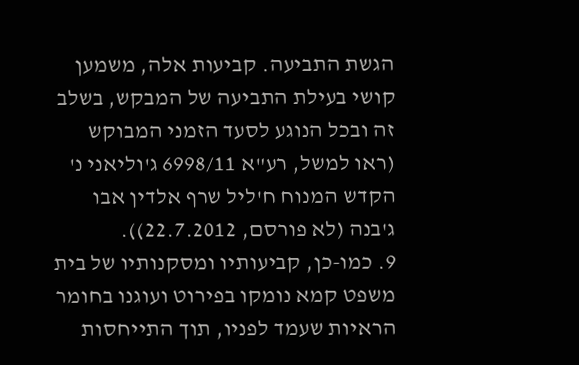הגשת התביעה. קביעות אלה, משמען קושי בעילת התביעה של המבקש, בשלב זה ובכל הנוגע לסעד הזמני המבוקש (ראו למשל, רע"א 6998/11 ג'וליאני נ' הקדש המנוח ח'ליל שרף אלדין אבו ג'בנה (לא פורסם, 22.7.2012)).
9. כמו-כן, קביעותיו ומסקנותיו של בית משפט קמא נומקו בפירוט ועוגנו בחומר הראיות שעמד לפניו, תוך התייחסות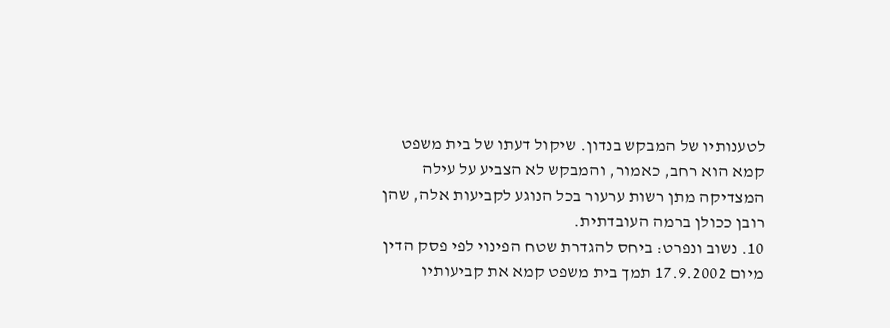לטענותיו של המבקש בנדון. שיקול דעתו של בית משפט קמא הוא רחב, כאמור, והמבקש לא הצביע על עילה המצדיקה מתן רשות ערעור בכל הנוגע לקביעות אלה, שהן רובן ככולן ברמה העובדתית.
10. נשוב ונפרט: ביחס להגדרת שטח הפינוי לפי פסק הדין מיום 17.9.2002 תמך בית משפט קמא את קביעותיו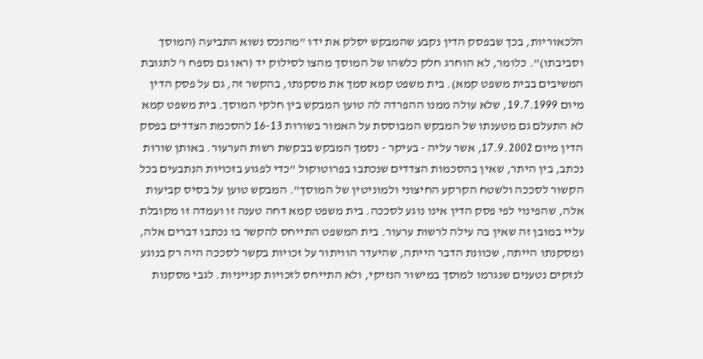הלכאוריות, בכך שבפסק הדין נקבע שהמבקש יסלק את ידו "מהנכס נשוא התביעה (המוסך וסביבתו)". כלומר, לא הוחרג חלק כלשהו של המוסך מהצו לסילוק יד (ראו גם נספח ו' לתגובת המשיבים בבית משפט קמא). בית משפט קמא סמך את מסקנתו, בהקשר זה, גם על פסק הדין מיום 19.7.1999, שלא עולה ממנו ההפרדה לה טוען המבקש בין חלקי המוסך. בית משפט קמא לא התעלם גם מטענתו של המבקש המבוססת על האמור בשורות 16-13 להסכמת הצדדים בפסק הדין מיום 17.9.2002, אשר עליה - בעיקר - נסמך המבקש בבקשת רשות הערעור. באותן שורות נכתב, בין היתר, שאין בהסכמות הצדדים שנכתבו בפרוטוקול "כדי לפגוע בזכויות הנתבעים בכל הקשור לסככה ולשטח הקרקע החיצוני ולמוניטין של המוסך". המבקש טוען על בסיס קביעות אלה, שהפינוי לפי פסק הדין אינו נוגע לסככה. בית משפט קמא דחה טענה זו ועמדה זו מקובלת עליי במובן זה שאין בה עילה לרשות ערעור. בית המשפט התייחס להקשר בו נכתבו דברים אלה, ומסקנתו הייתה, שכוונת הדבר הייתה, שהיעדר הוויתור על זכויות בקשר לסככה היה רק בנוגע לנזקים נטענים שנגרמו למוסך במישור הנזיקי, ולא התייחס לזכויות קנייניות. לגבי מסקנות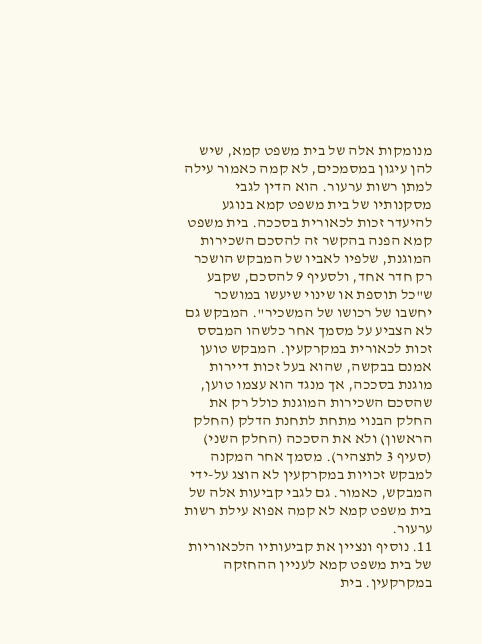מנומקות אלה של בית משפט קמא, שיש להן עיגון במסמכים, לא קמה כאמור עילה למתן רשות ערעור. הוא הדין לגבי מסקנותיו של בית משפט קמא בנוגע להיעדר זכות לכאורית בסככה. בית משפט קמא הפנה בהקשר זה להסכם השכירות המוגנת, שלפיו לאביו של המבקש הושכר רק חדר אחד, ולסעיף 9 להסכם, שקבע ש"כל תוספת או שינוי שיעשו במושכר יחשבו של רכושו של המשכיר". המבקש גם לא הצביע על מסמך אחר כלשהו המבסס זכות לכאורית במקרקעין. המבקש טוען אמנם בבקשה, שהוא בעל זכות דיירות מוגנת בסככה, אך מנגד הוא עצמו טוען, שהסכם השכירות המוגנת כולל רק את החלק הבנוי מתחת לתחנת הדלק (החלק הראשון) ולא את הסככה (החלק השני) (סעיף 3 לתצהיר). מסמך אחר המקנה למבקש זכויות במקרקעין לא הוצג על-ידי המבקש, כאמור. גם לגבי קביעות אלה של בית משפט קמא לא קמה אפוא עילת רשות ערעור.
11. נוסיף ונציין את קביעותיו הלכאוריות של בית משפט קמא לעניין ההחזקה במקרקעין. בית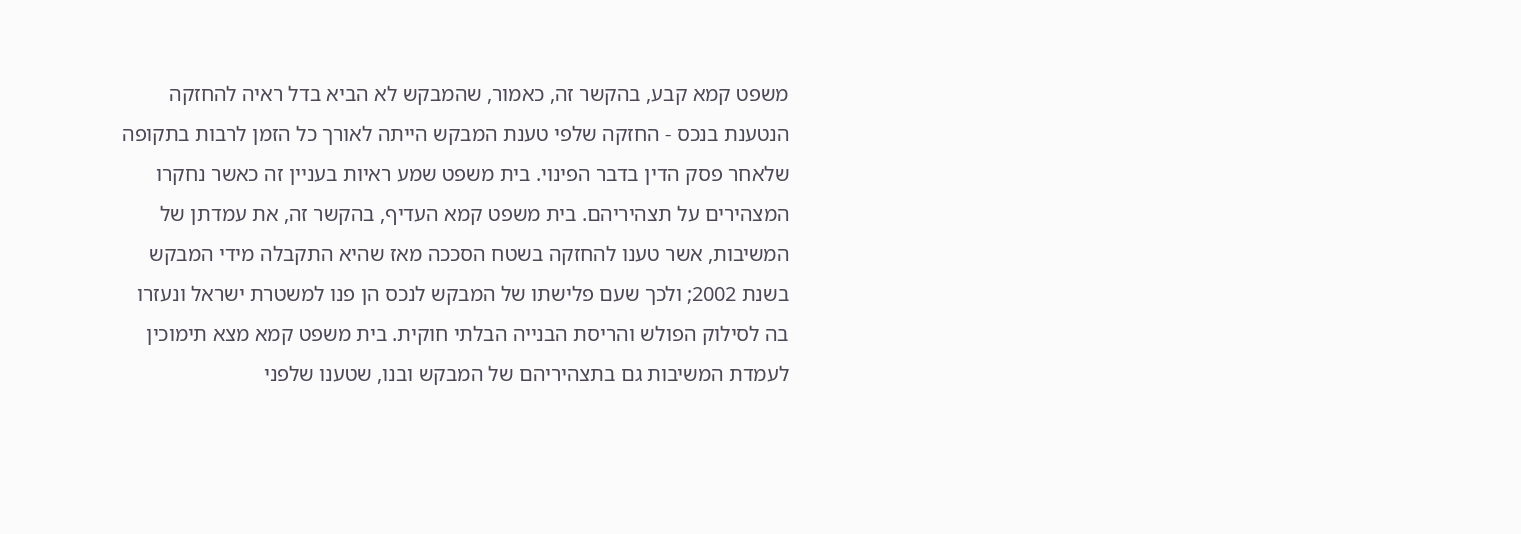משפט קמא קבע, בהקשר זה, כאמור, שהמבקש לא הביא בדל ראיה להחזקה הנטענת בנכס - החזקה שלפי טענת המבקש הייתה לאורך כל הזמן לרבות בתקופה שלאחר פסק הדין בדבר הפינוי. בית משפט שמע ראיות בעניין זה כאשר נחקרו המצהירים על תצהיריהם. בית משפט קמא העדיף, בהקשר זה, את עמדתן של המשיבות, אשר טענו להחזקה בשטח הסככה מאז שהיא התקבלה מידי המבקש בשנת 2002; ולכך שעם פלישתו של המבקש לנכס הן פנו למשטרת ישראל ונעזרו בה לסילוק הפולש והריסת הבנייה הבלתי חוקית. בית משפט קמא מצא תימוכין לעמדת המשיבות גם בתצהיריהם של המבקש ובנו, שטענו שלפני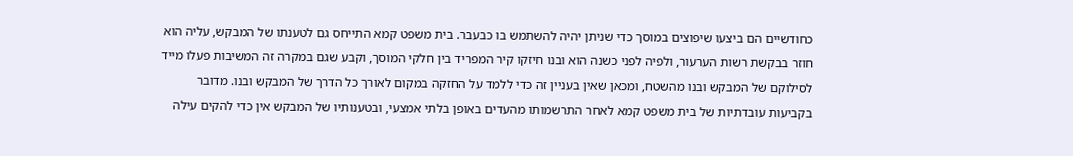כחודשיים הם ביצעו שיפוצים במוסך כדי שניתן יהיה להשתמש בו כבעבר. בית משפט קמא התייחס גם לטענתו של המבקש, עליה הוא חוזר בבקשת רשות הערעור, ולפיה לפני כשנה הוא ובנו חיזקו קיר המפריד בין חלקי המוסך, וקבע שגם במקרה זה המשיבות פעלו מייד לסילוקם של המבקש ובנו מהשטח, ומכאן שאין בעניין זה כדי ללמד על החזקה במקום לאורך כל הדרך של המבקש ובנו. מדובר בקביעות עובדתיות של בית משפט קמא לאחר התרשמותו מהעדים באופן בלתי אמצעי, ובטענותיו של המבקש אין כדי להקים עילה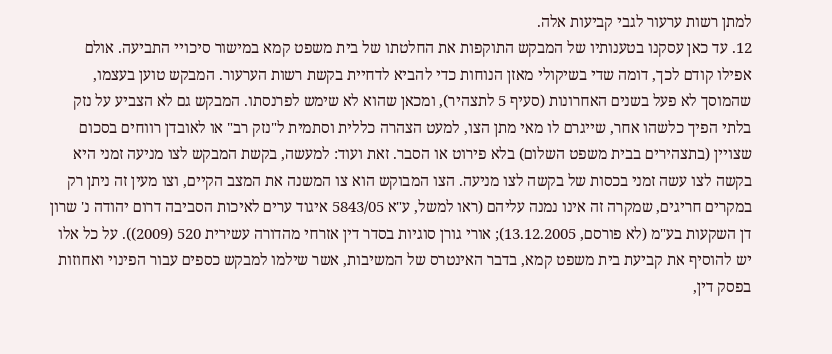למתן רשות ערעור לגבי קביעות אלה.
12. עד כאן עסקנו בטענותיו של המבקש התוקפות את החלטתו של בית משפט קמא במישור סיכויי התביעה. אולם אפילו קודם לכך, דומה שדי בשיקולי מאזן הנוחות כדי להביא לדחיית בקשת רשות הערעור. המבקש טוען בעצמו, שהמוסך לא פעל בשנים האחרונות (סעיף 5 לתצהיר), ומכאן שהוא לא שימש לפרנסתו. המבקש גם לא הצביע על נזק בלתי הפיך כלשהו אחר, שייגרם לו מאי מתן הצו, למעט הצהרה כללית וסתמית ל"נזק רב" או לאובדן רווחים בסכום שצויין (בתצהירים בבית משפט השלום) בלא פירוט או הסבר. זאת ועוד: למעשה, בקשת המבקש לצו מניעה זמני היא בקשה לצו עשה זמני בכסות של בקשה לצו מניעה. הצו המבוקש הוא צו המשנה את המצב הקיים, וצו מעין זה ניתן רק במקרים חריגים, שמקרה זה אינו נמנה עליהם (ראו למשל, ע"א 5843/05 איגוד ערים לאיכות הסביבה דרום יהודה נ' שרון דן השקעות בע"מ (לא פורסם, 13.12.2005); אורי גורן סוגיות בסדר דין אזרחי מהדורה עשירית 520 (2009)). על כל אלו יש להוסיף את קביעת בית משפט קמא, בדבר האינטרס של המשיבות, אשר שילמו למבקש כספים עבור הפינוי ואחוזות בפסק דין,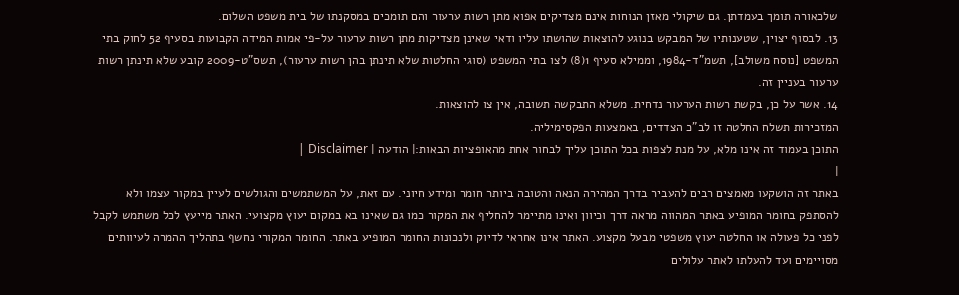שלכאורה תומך בעמדתן. גם שיקולי מאזן הנוחות אינם מצדיקים אפוא מתן רשות ערעור והם תומכים במסקנתו של בית משפט השלום.
13. לבסוף יצוין, שטענותיו של המבקש בנוגע להוצאות שהושתו עליו ודאי שאינן מצדיקות מתן רשות ערעור על-פי אמות המידה הקבועות בסעיף 52 לחוק בתי המשפט [נוסח משולב], תשמ"ד-1984, וממילא סעיף 1(8) לצו בתי המשפט (סוגי החלטות שלא תינתן בהן רשות ערעור), תשס"ט-2009 קובע שלא תינתן רשות ערעור בעניין זה.
14. אשר על כן, בקשת רשות הערעור נדחית. משלא התבקשה תשובה, אין צו להוצאות.
המזכירות תשלח החלטה זו לב"כ הצדדים, באמצעות הפקסימיליה.
התוכן בעמוד זה אינו מלא, על מנת לצפות בכל התוכן עליך לבחור אחת מהאופציות הבאות:| הודעה | Disclaimer |
|
באתר זה הושקעו מאמצים רבים להעביר בדרך המהירה הנאה והטובה ביותר חומר ומידע חיוני. עם זאת, על המשתמשים והגולשים לעיין במקור עצמו ולא להסתפק בחומר המופיע באתר המהווה מראה דרך וכיוון ואינו מתיימר להחליף את המקור כמו גם שאינו בא במקום יעוץ מקצועי. האתר מייעץ לכל משתמש לקבל לפני כל פעולה או החלטה יעוץ משפטי מבעל מקצוע. האתר אינו אחראי לדיוק ולנכונות החומר המופיע באתר. החומר המקורי נחשף בתהליך ההמרה לעיוותים מסויימים ועד להעלתו לאתר עלולים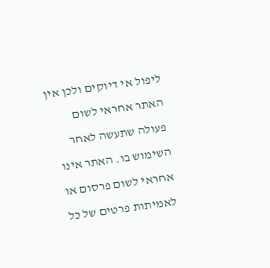ליפול אי דיוקים ולכן אין האתר אחראי לשום פעולה שתעשה לאחר השימוש בו. האתר אינו אחראי לשום פרסום או לאמיתות פרטים של כל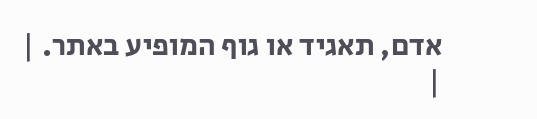אדם, תאגיד או גוף המופיע באתר. |
|